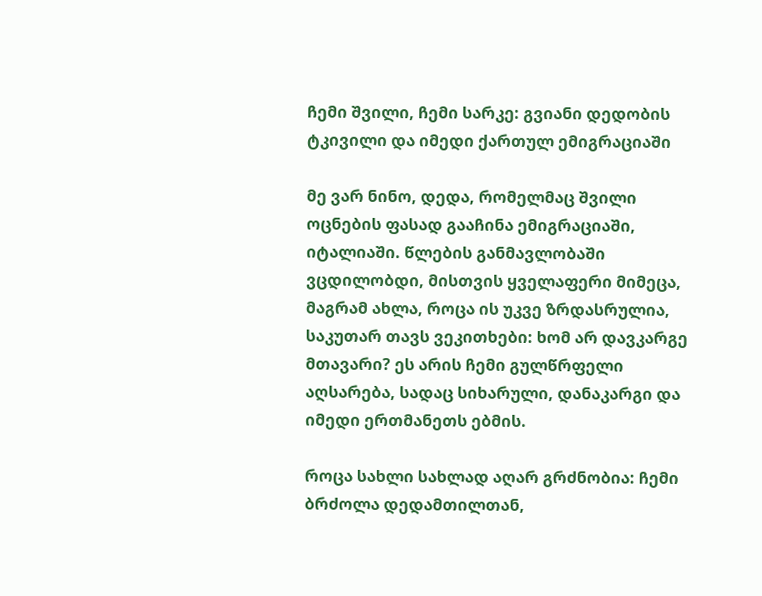ჩემი შვილი, ჩემი სარკე: გვიანი დედობის ტკივილი და იმედი ქართულ ემიგრაციაში

მე ვარ ნინო, დედა, რომელმაც შვილი ოცნების ფასად გააჩინა ემიგრაციაში, იტალიაში. წლების განმავლობაში ვცდილობდი, მისთვის ყველაფერი მიმეცა, მაგრამ ახლა, როცა ის უკვე ზრდასრულია, საკუთარ თავს ვეკითხები: ხომ არ დავკარგე მთავარი? ეს არის ჩემი გულწრფელი აღსარება, სადაც სიხარული, დანაკარგი და იმედი ერთმანეთს ებმის.

როცა სახლი სახლად აღარ გრძნობია: ჩემი ბრძოლა დედამთილთან,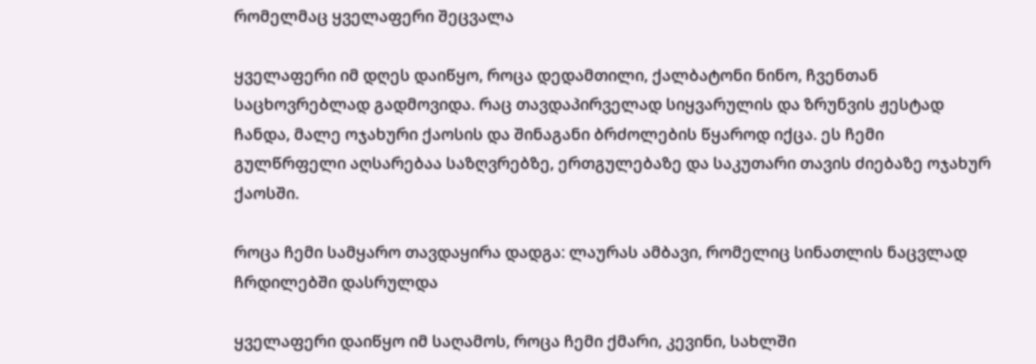რომელმაც ყველაფერი შეცვალა

ყველაფერი იმ დღეს დაიწყო, როცა დედამთილი, ქალბატონი ნინო, ჩვენთან საცხოვრებლად გადმოვიდა. რაც თავდაპირველად სიყვარულის და ზრუნვის ჟესტად ჩანდა, მალე ოჯახური ქაოსის და შინაგანი ბრძოლების წყაროდ იქცა. ეს ჩემი გულწრფელი აღსარებაა საზღვრებზე, ერთგულებაზე და საკუთარი თავის ძიებაზე ოჯახურ ქაოსში.

როცა ჩემი სამყარო თავდაყირა დადგა: ლაურას ამბავი, რომელიც სინათლის ნაცვლად ჩრდილებში დასრულდა

ყველაფერი დაიწყო იმ საღამოს, როცა ჩემი ქმარი, კევინი, სახლში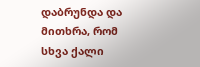დაბრუნდა და მითხრა, რომ სხვა ქალი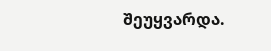შეუყვარდა.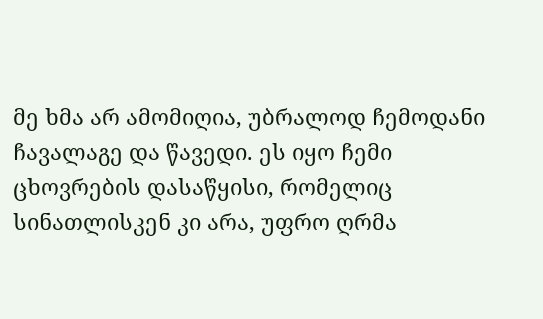მე ხმა არ ამომიღია, უბრალოდ ჩემოდანი ჩავალაგე და წავედი. ეს იყო ჩემი ცხოვრების დასაწყისი, რომელიც სინათლისკენ კი არა, უფრო ღრმა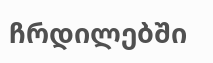ჩრდილებში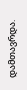დამთავრდა.